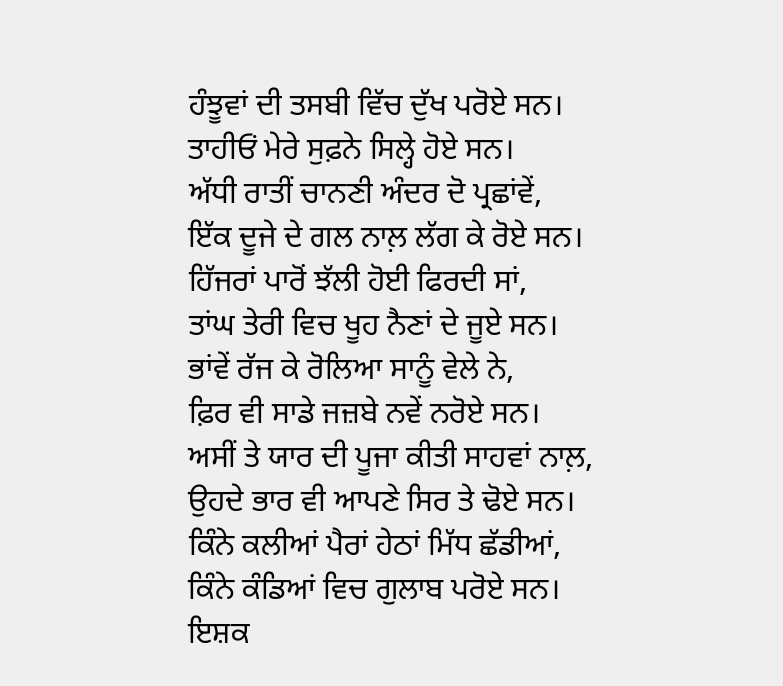ਹੰਝੂਵਾਂ ਦੀ ਤਸਬੀ ਵਿੱਚ ਦੁੱਖ ਪਰੋਏ ਸਨ।
ਤਾਹੀਓਂ ਮੇਰੇ ਸੁਫ਼ਨੇ ਸਿਲ੍ਹੇ ਹੋਏ ਸਨ।
ਅੱਧੀ ਰਾਤੀਂ ਚਾਨਣੀ ਅੰਦਰ ਦੋ ਪ੍ਰਛਾਂਵੇਂ,
ਇੱਕ ਦੂਜੇ ਦੇ ਗਲ ਨਾਲ਼ ਲੱਗ ਕੇ ਰੋਏ ਸਨ।
ਹਿੱਜਰਾਂ ਪਾਰੋਂ ਝੱਲੀ ਹੋਈ ਫਿਰਦੀ ਸਾਂ,
ਤਾਂਘ ਤੇਰੀ ਵਿਚ ਖੂਹ ਨੈਣਾਂ ਦੇ ਜੂਏ ਸਨ।
ਭਾਂਵੇਂ ਰੱਜ ਕੇ ਰੋਲਿਆ ਸਾਨੂੰ ਵੇਲੇ ਨੇ,
ਫ਼ਿਰ ਵੀ ਸਾਡੇ ਜਜ਼ਬੇ ਨਵੇਂ ਨਰੋਏ ਸਨ।
ਅਸੀਂ ਤੇ ਯਾਰ ਦੀ ਪੂਜਾ ਕੀਤੀ ਸਾਹਵਾਂ ਨਾਲ਼,
ਉਹਦੇ ਭਾਰ ਵੀ ਆਪਣੇ ਸਿਰ ਤੇ ਢੋਏ ਸਨ।
ਕਿੰਨੇ ਕਲੀਆਂ ਪੈਰਾਂ ਹੇਠਾਂ ਮਿੱਧ ਛੱਡੀਆਂ,
ਕਿੰਨੇ ਕੰਡਿਆਂ ਵਿਚ ਗੁਲਾਬ ਪਰੋਏ ਸਨ।
ਇਸ਼ਕ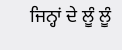ਜਿਨ੍ਹਾਂ ਦੇ ਲੂੰ ਲੂੰ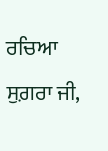ਰਚਿਆ ਸੁਗ਼ਰਾ ਜੀ,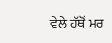ਵੇਲੇ ਹੱਥੋਂ ਮਰ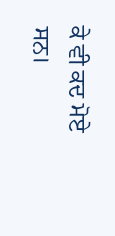ਕੇ ਵੀ ਕਦ ਮੋਏ ਸਨ।